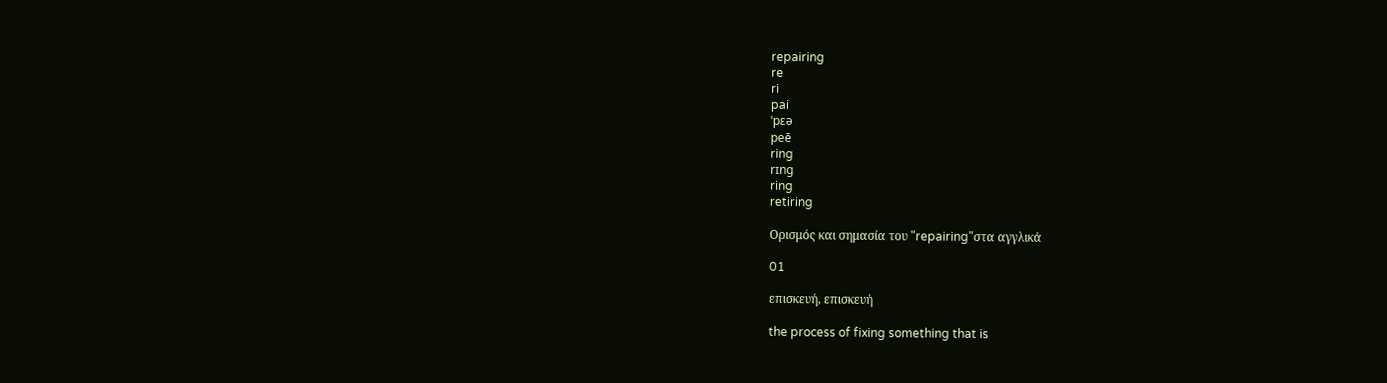repairing
re
ri
pai
ˈpɛə
peē
ring
rɪng
ring
retiring

Ορισμός και σημασία του "repairing"στα αγγλικά

01

επισκευή, επισκευή

the process of fixing something that is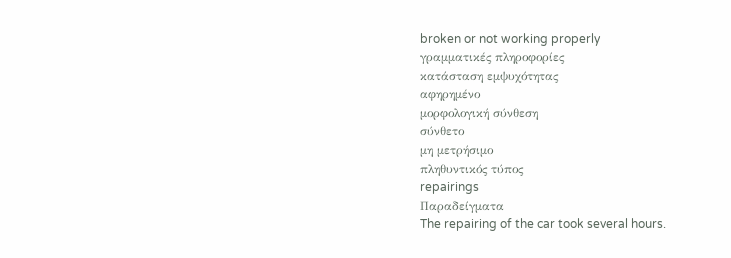broken or not working properly
γραμματικές πληροφορίες
κατάσταση εμψυχότητας
αφηρημένο
μορφολογική σύνθεση
σύνθετο
μη μετρήσιμο
πληθυντικός τύπος
repairings
Παραδείγματα
The repairing of the car took several hours.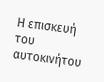Η επισκευή του αυτοκινήτου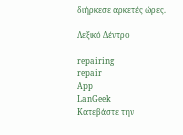διήρκεσε αρκετές ώρες.

Λεξικό Δέντρο

repairing
repair
App
LanGeek
Κατεβάστε την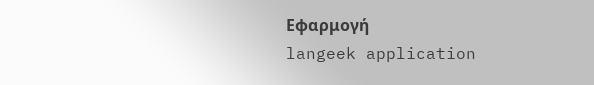Εφαρμογή
langeek application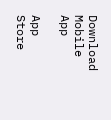Download Mobile App

App Store